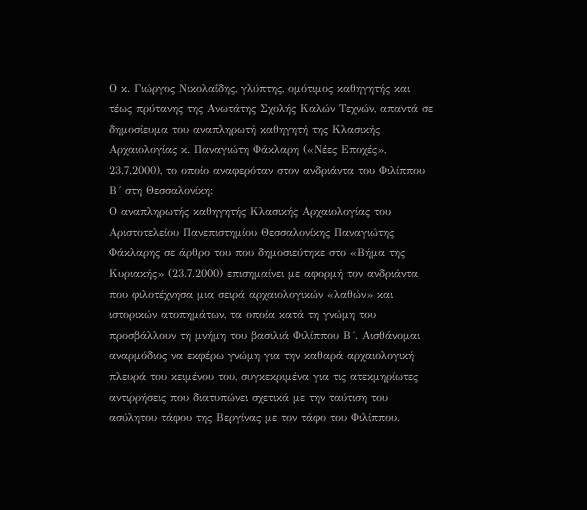Ο κ. Γιώργος Νικολαΐδης, γλύπτης, ομότιμος καθηγητής και τέως πρύτανης της Ανωτάτης Σχολής Καλών Τεχνών, απαντά σε δημοσίευμα του αναπληρωτή καθηγητή της Κλασικής Αρχαιολογίας κ. Παναγιώτη Φάκλαρη («Νέες Εποχές», 23.7.2000), το οποίο αναφερόταν στον ανδριάντα του Φιλίππου Β´ στη Θεσσαλονίκη:
Ο αναπληρωτής καθηγητής Κλασικής Αρχαιολογίας του Αριστοτελείου Πανεπιστημίου Θεσσαλονίκης Παναγιώτης Φάκλαρης σε άρθρο του που δημοσιεύτηκε στο «Βήμα της Κυριακής» (23.7.2000) επισημαίνει με αφορμή τον ανδριάντα που φιλοτέχνησα μια σειρά αρχαιολογικών «λαθών» και ιστορικών ατοπημάτων, τα οποία κατά τη γνώμη του προσβάλλουν τη μνήμη του βασιλιά Φιλίππου Β´. Αισθάνομαι αναρμόδιος να εκφέρω γνώμη για την καθαρά αρχαιολογική πλευρά του κειμένου του, συγκεκριμένα για τις ατεκμηρίωτες αντιρρήσεις που διατυπώνει σχετικά με την ταύτιση του ασύλητου τάφου της Βεργίνας με τον τάφο του Φιλίππου.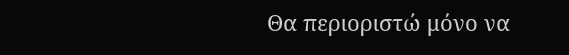Θα περιοριστώ μόνο να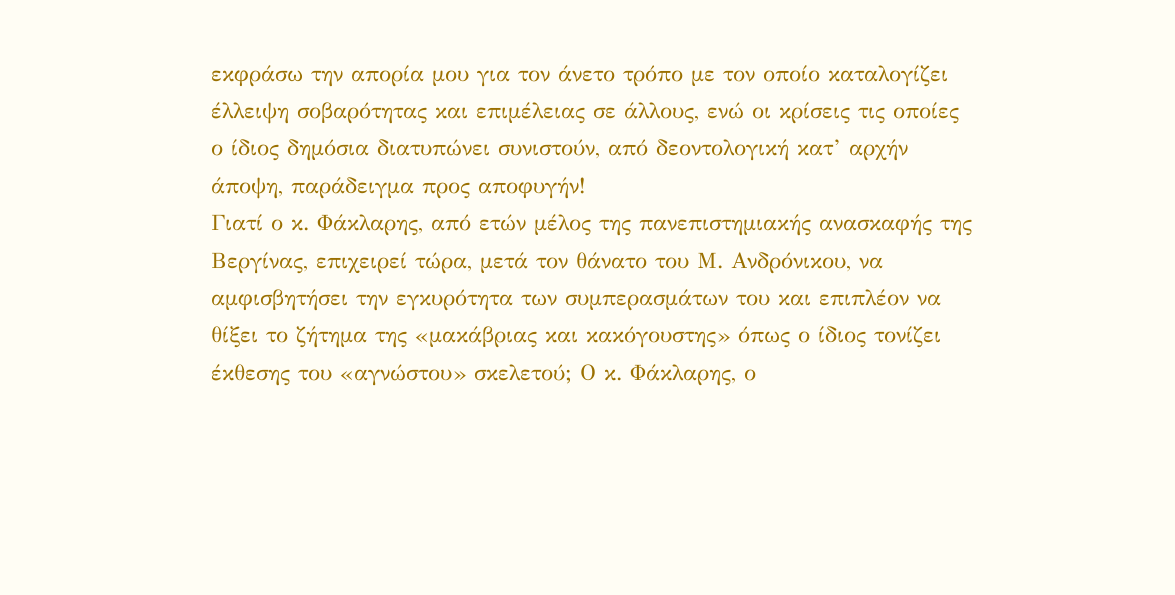εκφράσω την απορία μου για τον άνετο τρόπο με τον οποίο καταλογίζει έλλειψη σοβαρότητας και επιμέλειας σε άλλους, ενώ οι κρίσεις τις οποίες ο ίδιος δημόσια διατυπώνει συνιστούν, από δεοντολογική κατ’ αρχήν άποψη, παράδειγμα προς αποφυγήν!
Γιατί ο κ. Φάκλαρης, από ετών μέλος της πανεπιστημιακής ανασκαφής της Βεργίνας, επιχειρεί τώρα, μετά τον θάνατο του Μ. Ανδρόνικου, να αμφισβητήσει την εγκυρότητα των συμπερασμάτων του και επιπλέον να θίξει το ζήτημα της «μακάβριας και κακόγουστης» όπως ο ίδιος τονίζει έκθεσης του «αγνώστου» σκελετού; Ο κ. Φάκλαρης, ο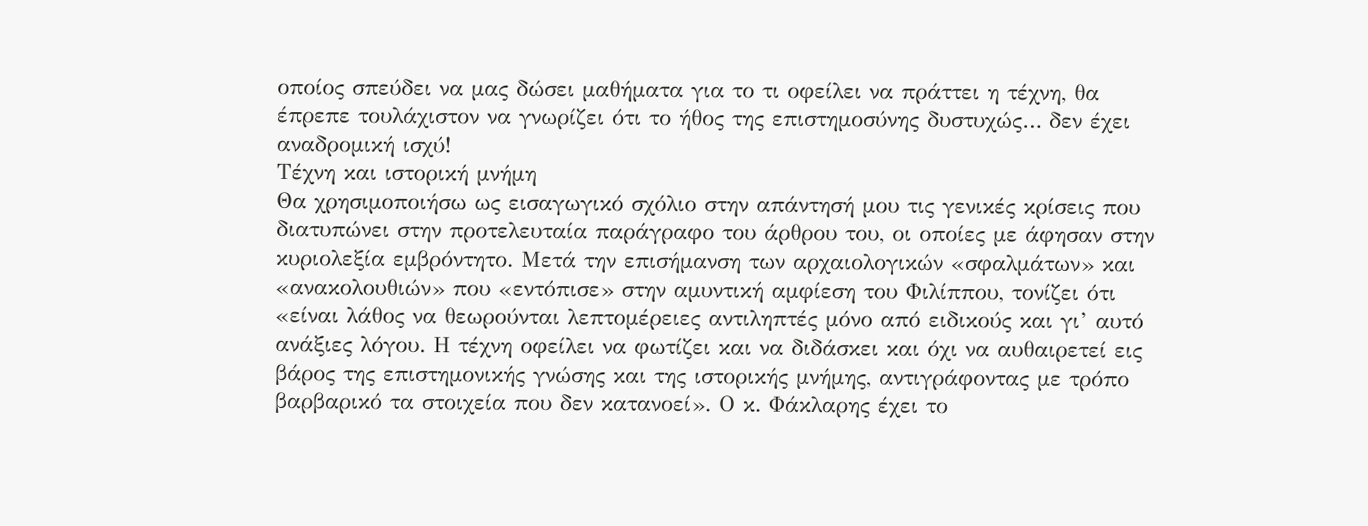οποίος σπεύδει να μας δώσει μαθήματα για το τι οφείλει να πράττει η τέχνη, θα έπρεπε τουλάχιστον να γνωρίζει ότι το ήθος της επιστημοσύνης δυστυχώς… δεν έχει αναδρομική ισχύ!
Τέχνη και ιστορική μνήμη
Θα χρησιμοποιήσω ως εισαγωγικό σχόλιο στην απάντησή μου τις γενικές κρίσεις που διατυπώνει στην προτελευταία παράγραφο του άρθρου του, οι οποίες με άφησαν στην κυριολεξία εμβρόντητο. Μετά την επισήμανση των αρχαιολογικών «σφαλμάτων» και «ανακολουθιών» που «εντόπισε» στην αμυντική αμφίεση του Φιλίππου, τονίζει ότι «είναι λάθος να θεωρούνται λεπτομέρειες αντιληπτές μόνο από ειδικούς και γι’ αυτό ανάξιες λόγου. Η τέχνη οφείλει να φωτίζει και να διδάσκει και όχι να αυθαιρετεί εις βάρος της επιστημονικής γνώσης και της ιστορικής μνήμης, αντιγράφοντας με τρόπο βαρβαρικό τα στοιχεία που δεν κατανοεί». Ο κ. Φάκλαρης έχει το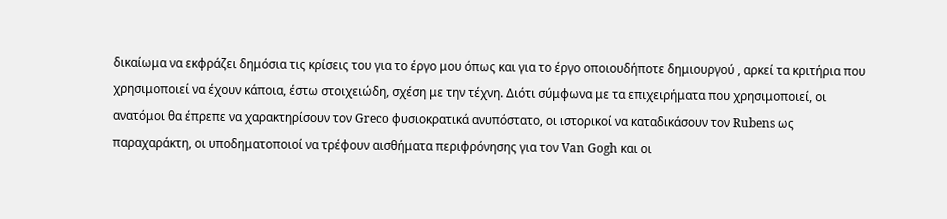δικαίωμα να εκφράζει δημόσια τις κρίσεις του για το έργο μου όπως και για το έργο οποιουδήποτε δημιουργού , αρκεί τα κριτήρια που χρησιμοποιεί να έχουν κάποια, έστω στοιχειώδη, σχέση με την τέχνη. Διότι σύμφωνα με τα επιχειρήματα που χρησιμοποιεί, οι ανατόμοι θα έπρεπε να χαρακτηρίσουν τον Greco φυσιοκρατικά ανυπόστατο, οι ιστορικοί να καταδικάσουν τον Rubens ως παραχαράκτη, οι υποδηματοποιοί να τρέφουν αισθήματα περιφρόνησης για τον Van Gogh και οι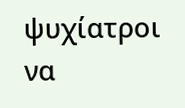ψυχίατροι να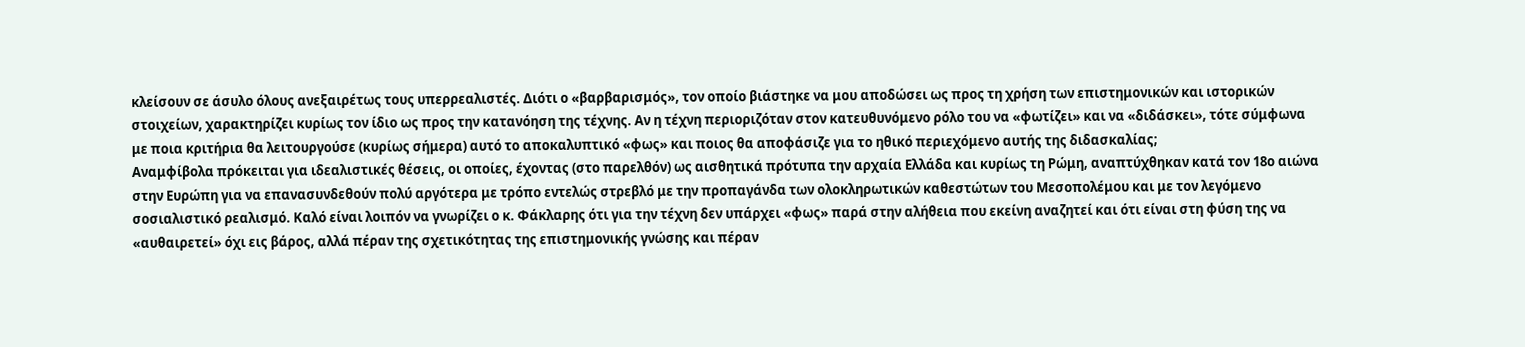κλείσουν σε άσυλο όλους ανεξαιρέτως τους υπερρεαλιστές. Διότι ο «βαρβαρισμός», τον οποίο βιάστηκε να μου αποδώσει ως προς τη χρήση των επιστημονικών και ιστορικών στοιχείων, χαρακτηρίζει κυρίως τον ίδιο ως προς την κατανόηση της τέχνης. Αν η τέχνη περιοριζόταν στον κατευθυνόμενο ρόλο του να «φωτίζει» και να «διδάσκει», τότε σύμφωνα με ποια κριτήρια θα λειτουργούσε (κυρίως σήμερα) αυτό το αποκαλυπτικό «φως» και ποιος θα αποφάσιζε για το ηθικό περιεχόμενο αυτής της διδασκαλίας;
Αναμφίβολα πρόκειται για ιδεαλιστικές θέσεις, οι οποίες, έχοντας (στο παρελθόν) ως αισθητικά πρότυπα την αρχαία Ελλάδα και κυρίως τη Ρώμη, αναπτύχθηκαν κατά τον 18ο αιώνα στην Ευρώπη για να επανασυνδεθούν πολύ αργότερα με τρόπο εντελώς στρεβλό με την προπαγάνδα των ολοκληρωτικών καθεστώτων του Μεσοπολέμου και με τον λεγόμενο σοσιαλιστικό ρεαλισμό. Καλό είναι λοιπόν να γνωρίζει ο κ. Φάκλαρης ότι για την τέχνη δεν υπάρχει «φως» παρά στην αλήθεια που εκείνη αναζητεί και ότι είναι στη φύση της να «αυθαιρετεί» όχι εις βάρος, αλλά πέραν της σχετικότητας της επιστημονικής γνώσης και πέραν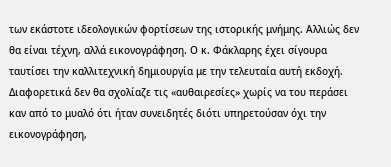των εκάστοτε ιδεολογικών φορτίσεων της ιστορικής μνήμης. Αλλιώς δεν θα είναι τέχνη, αλλά εικονογράφηση. Ο κ. Φάκλαρης έχει σίγουρα ταυτίσει την καλλιτεχνική δημιουργία με την τελευταία αυτή εκδοχή. Διαφορετικά δεν θα σχολίαζε τις «αυθαιρεσίες» χωρίς να του περάσει καν από το μυαλό ότι ήταν συνειδητές διότι υπηρετούσαν όχι την εικονογράφηση,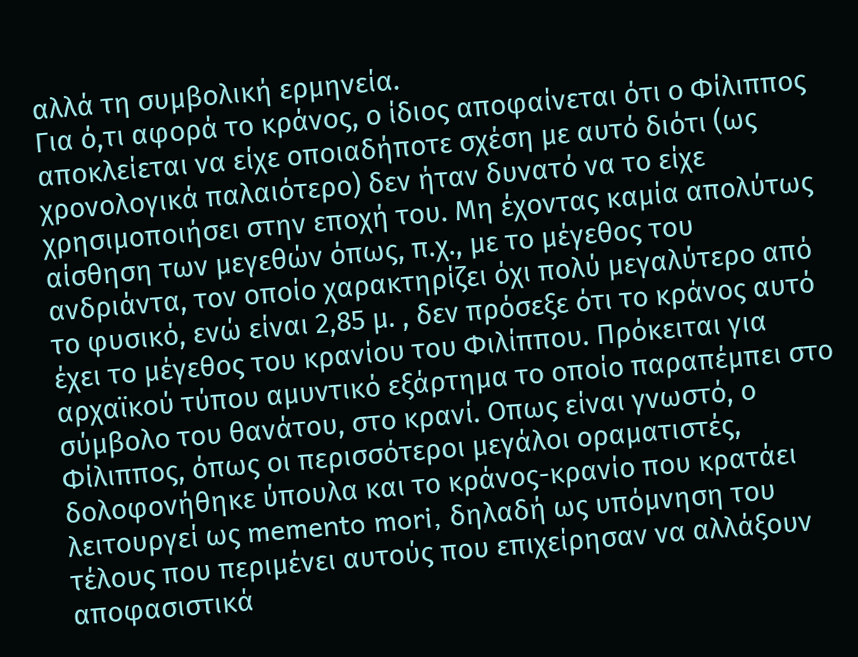αλλά τη συμβολική ερμηνεία.
Για ό,τι αφορά το κράνος, ο ίδιος αποφαίνεται ότι ο Φίλιππος αποκλείεται να είχε οποιαδήποτε σχέση με αυτό διότι (ως χρονολογικά παλαιότερο) δεν ήταν δυνατό να το είχε χρησιμοποιήσει στην εποχή του. Μη έχοντας καμία απολύτως αίσθηση των μεγεθών όπως, π.χ., με το μέγεθος του ανδριάντα, τον οποίο χαρακτηρίζει όχι πολύ μεγαλύτερο από το φυσικό, ενώ είναι 2,85 μ. , δεν πρόσεξε ότι το κράνος αυτό έχει το μέγεθος του κρανίου του Φιλίππου. Πρόκειται για αρχαϊκού τύπου αμυντικό εξάρτημα το οποίο παραπέμπει στο σύμβολο του θανάτου, στο κρανί. Οπως είναι γνωστό, ο Φίλιππος, όπως οι περισσότεροι μεγάλοι οραματιστές, δολοφονήθηκε ύπουλα και το κράνος-κρανίο που κρατάει λειτουργεί ως memento mori, δηλαδή ως υπόμνηση του τέλους που περιμένει αυτούς που επιχείρησαν να αλλάξουν αποφασιστικά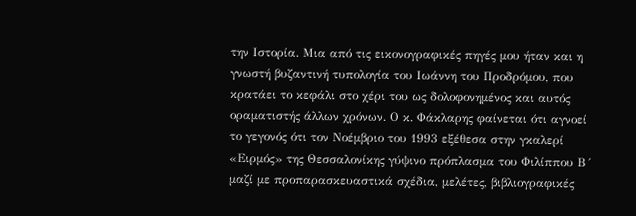την Ιστορία. Μια από τις εικονογραφικές πηγές μου ήταν και η γνωστή βυζαντινή τυπολογία του Ιωάννη του Προδρόμου, που κρατάει το κεφάλι στο χέρι του ως δολοφονημένος και αυτός οραματιστής άλλων χρόνων. Ο κ. Φάκλαρης φαίνεται ότι αγνοεί το γεγονός ότι τον Νοέμβριο του 1993 εξέθεσα στην γκαλερί «Ειρμός» της Θεσσαλονίκης γύψινο πρόπλασμα του Φιλίππου Β´ μαζί με προπαρασκευαστικά σχέδια, μελέτες, βιβλιογραφικές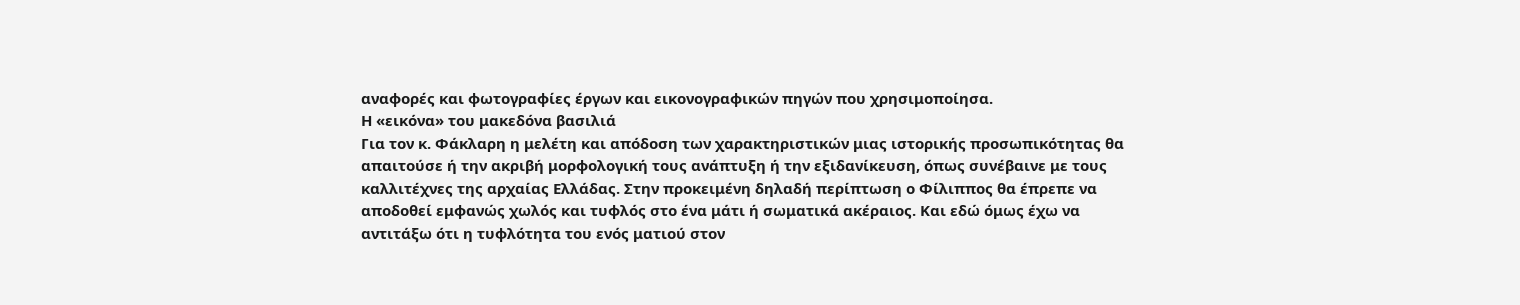αναφορές και φωτογραφίες έργων και εικονογραφικών πηγών που χρησιμοποίησα.
Η «εικόνα» του μακεδόνα βασιλιά
Για τον κ. Φάκλαρη η μελέτη και απόδοση των χαρακτηριστικών μιας ιστορικής προσωπικότητας θα απαιτούσε ή την ακριβή μορφολογική τους ανάπτυξη ή την εξιδανίκευση, όπως συνέβαινε με τους καλλιτέχνες της αρχαίας Ελλάδας. Στην προκειμένη δηλαδή περίπτωση ο Φίλιππος θα έπρεπε να αποδοθεί εμφανώς χωλός και τυφλός στο ένα μάτι ή σωματικά ακέραιος. Και εδώ όμως έχω να αντιτάξω ότι η τυφλότητα του ενός ματιού στον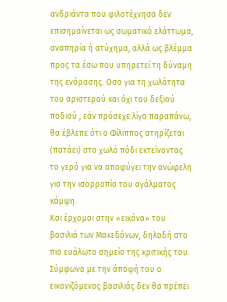ανδριάντα που φιλοτέχνησα δεν επισημαίνεται ως σωματικό ελάττωμα, αναπηρία ή ατύχημα, αλλά ως βλέμμα προς τα έσω που υπηρετεί τη δύναμη της ενόρασης. Οσο για τη χωλότητα του αριστερού και όχι του δεξιού ποδιού , εάν πρόσεχε λίγο παραπάνω, θα έβλεπε ότι ο Φίλιππος στηρίζεται (πατάει) στο χωλό πόδι εκτείνοντας το γερό για να αποφύγει την ανώφελη για την ισορροπία του αγάλματος κάμψη.
Και έρχομαι στην «εικόνα» του βασιλιά των Μακεδόνων, δηλαδή στο πιο ευάλωτο σημείο της κριτικής του. Σύμφωνα με την άποψή του ο εικονιζόμενος βασιλιάς δεν θα πρέπει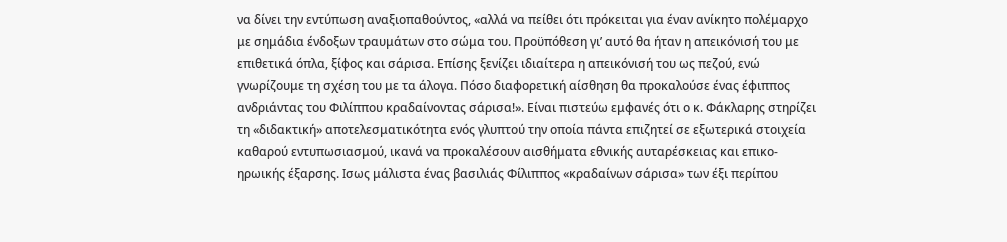να δίνει την εντύπωση αναξιοπαθούντος, «αλλά να πείθει ότι πρόκειται για έναν ανίκητο πολέμαρχο με σημάδια ένδοξων τραυμάτων στο σώμα του. Προϋπόθεση γι’ αυτό θα ήταν η απεικόνισή του με επιθετικά όπλα, ξίφος και σάρισα. Επίσης ξενίζει ιδιαίτερα η απεικόνισή του ως πεζού, ενώ γνωρίζουμε τη σχέση του με τα άλογα. Πόσο διαφορετική αίσθηση θα προκαλούσε ένας έφιππος ανδριάντας του Φιλίππου κραδαίνοντας σάρισα!». Είναι πιστεύω εμφανές ότι ο κ. Φάκλαρης στηρίζει τη «διδακτική» αποτελεσματικότητα ενός γλυπτού την οποία πάντα επιζητεί σε εξωτερικά στοιχεία καθαρού εντυπωσιασμού, ικανά να προκαλέσουν αισθήματα εθνικής αυταρέσκειας και επικο-ηρωικής έξαρσης. Ισως μάλιστα ένας βασιλιάς Φίλιππος «κραδαίνων σάρισα» των έξι περίπου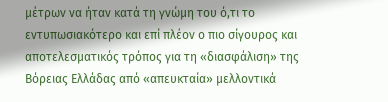μέτρων να ήταν κατά τη γνώμη του ό,τι το εντυπωσιακότερο και επί πλέον ο πιο σίγουρος και αποτελεσματικός τρόπος για τη «διασφάλιση» της Βόρειας Ελλάδας από «απευκταία» μελλοντικά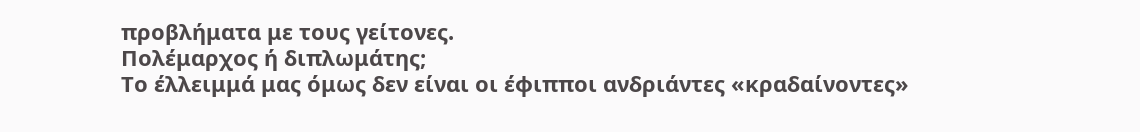προβλήματα με τους γείτονες.
Πολέμαρχος ή διπλωμάτης;
Το έλλειμμά μας όμως δεν είναι οι έφιπποι ανδριάντες «κραδαίνοντες»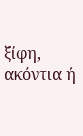ξίφη, ακόντια ή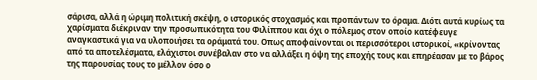σάρισα, αλλά η ώριμη πολιτική σκέψη, ο ιστορικός στοχασμός και προπάντων το όραμα. Διότι αυτά κυρίως τα χαρίσματα διέκριναν την προσωπικότητα του Φιλίππου και όχι ο πόλεμος στον οποίο κατέφευγε αναγκαστικά για να υλοποιήσει τα οράματά του. Οπως αποφαίνονται οι περισσότεροι ιστορικοί, «κρίνοντας από τα αποτελέσματα, ελάχιστοι συνέβαλαν στο να αλλάξει η όψη της εποχής τους και επηρέασαν με το βάρος της παρουσίας τους το μέλλον όσο ο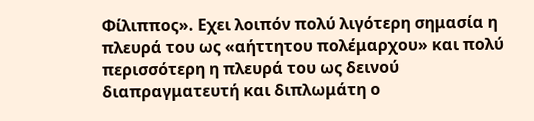Φίλιππος». Εχει λοιπόν πολύ λιγότερη σημασία η πλευρά του ως «αήττητου πολέμαρχου» και πολύ περισσότερη η πλευρά του ως δεινού διαπραγματευτή και διπλωμάτη ο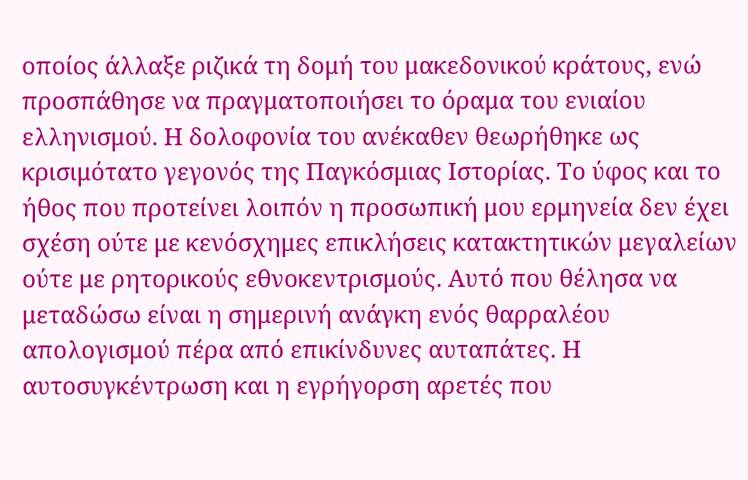οποίος άλλαξε ριζικά τη δομή του μακεδονικού κράτους, ενώ προσπάθησε να πραγματοποιήσει το όραμα του ενιαίου ελληνισμού. Η δολοφονία του ανέκαθεν θεωρήθηκε ως κρισιμότατο γεγονός της Παγκόσμιας Ιστορίας. Το ύφος και το ήθος που προτείνει λοιπόν η προσωπική μου ερμηνεία δεν έχει σχέση ούτε με κενόσχημες επικλήσεις κατακτητικών μεγαλείων ούτε με ρητορικούς εθνοκεντρισμούς. Αυτό που θέλησα να μεταδώσω είναι η σημερινή ανάγκη ενός θαρραλέου απολογισμού πέρα από επικίνδυνες αυταπάτες. Η αυτοσυγκέντρωση και η εγρήγορση αρετές που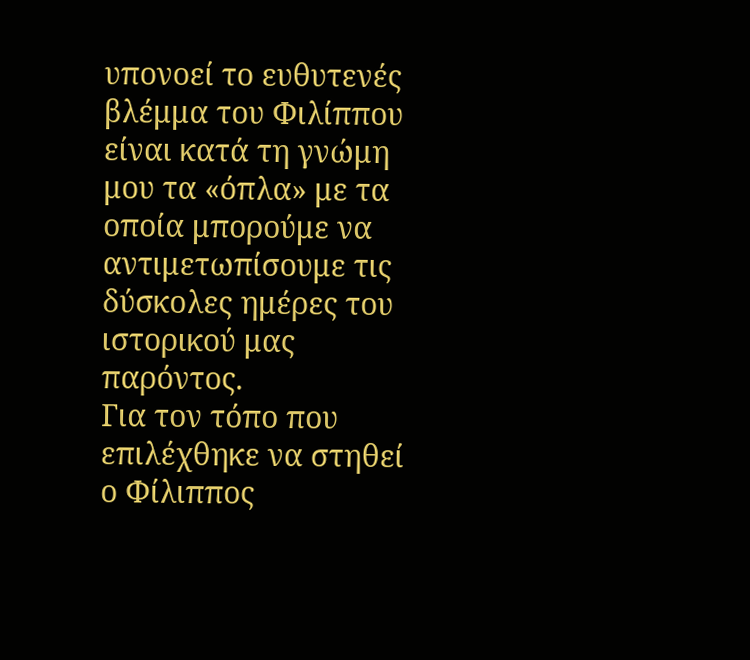υπονοεί το ευθυτενές βλέμμα του Φιλίππου είναι κατά τη γνώμη μου τα «όπλα» με τα οποία μπορούμε να αντιμετωπίσουμε τις δύσκολες ημέρες του ιστορικού μας παρόντος.
Για τον τόπο που επιλέχθηκε να στηθεί ο Φίλιππος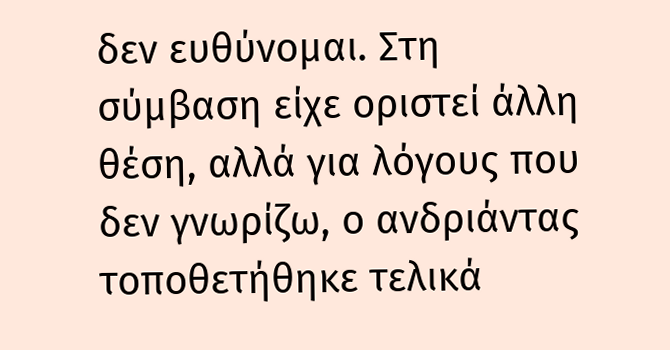δεν ευθύνομαι. Στη σύμβαση είχε οριστεί άλλη θέση, αλλά για λόγους που δεν γνωρίζω, ο ανδριάντας τοποθετήθηκε τελικά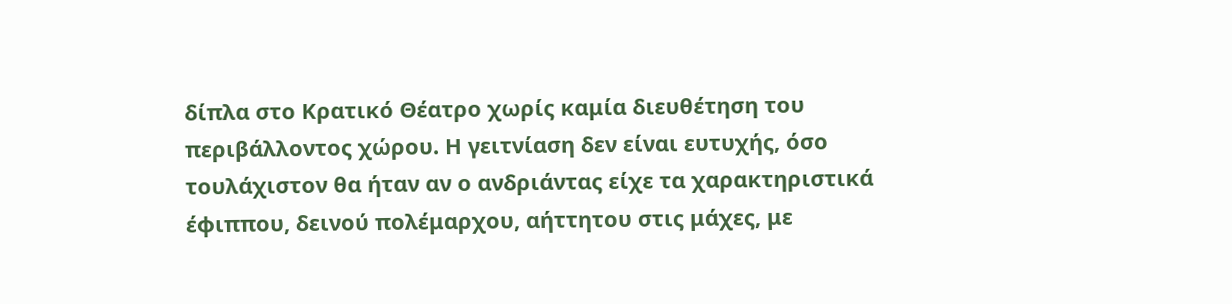δίπλα στο Κρατικό Θέατρο χωρίς καμία διευθέτηση του περιβάλλοντος χώρου. Η γειτνίαση δεν είναι ευτυχής, όσο τουλάχιστον θα ήταν αν ο ανδριάντας είχε τα χαρακτηριστικά έφιππου, δεινού πολέμαρχου, αήττητου στις μάχες, με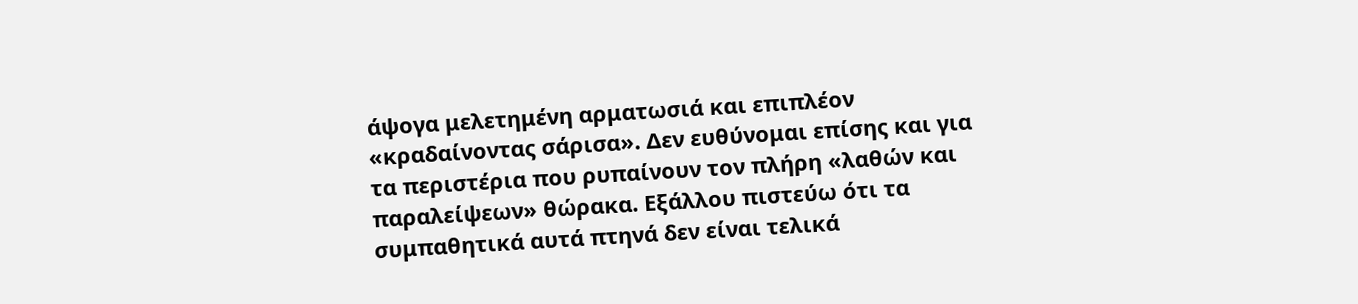άψογα μελετημένη αρματωσιά και επιπλέον «κραδαίνοντας σάρισα». Δεν ευθύνομαι επίσης και για τα περιστέρια που ρυπαίνουν τον πλήρη «λαθών και παραλείψεων» θώρακα. Εξάλλου πιστεύω ότι τα συμπαθητικά αυτά πτηνά δεν είναι τελικά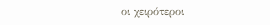οι χειρότεροι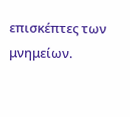επισκέπτες των μνημείων.